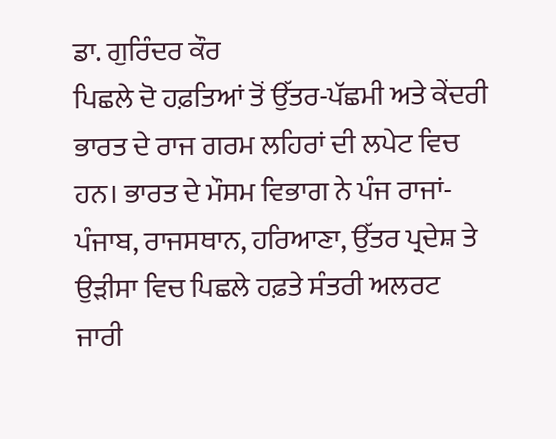ਡਾ. ਗੁਰਿੰਦਰ ਕੌਰ
ਪਿਛਲੇ ਦੋ ਹਫ਼ਤਿਆਂ ਤੋਂ ਉੱਤਰ-ਪੱਛਮੀ ਅਤੇ ਕੇਂਦਰੀ ਭਾਰਤ ਦੇ ਰਾਜ ਗਰਮ ਲਹਿਰਾਂ ਦੀ ਲਪੇਟ ਵਿਚ ਹਨ। ਭਾਰਤ ਦੇ ਮੌਸਮ ਵਿਭਾਗ ਨੇ ਪੰਜ ਰਾਜਾਂ- ਪੰਜਾਬ, ਰਾਜਸਥਾਨ, ਹਰਿਆਣਾ, ਉੱਤਰ ਪ੍ਰਦੇਸ਼ ਤੇ ਉੜੀਸਾ ਵਿਚ ਪਿਛਲੇ ਹਫ਼ਤੇ ਸੰਤਰੀ ਅਲਰਟ ਜਾਰੀ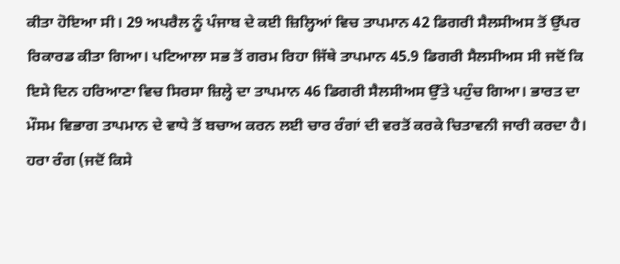ਕੀਤਾ ਹੋਇਆ ਸੀ। 29 ਅਪਰੈਲ ਨੂੰ ਪੰਜਾਬ ਦੇ ਕਈ ਜ਼ਿਲ੍ਹਿਆਂ ਵਿਚ ਤਾਪਮਾਨ 42 ਡਿਗਰੀ ਸੈਲਸੀਅਸ ਤੋਂ ਉੱਪਰ ਰਿਕਾਰਡ ਕੀਤਾ ਗਿਆ। ਪਟਿਆਲਾ ਸਭ ਤੋਂ ਗਰਮ ਰਿਹਾ ਜਿੱਥੇ ਤਾਪਮਾਨ 45.9 ਡਿਗਰੀ ਸੈਲਸੀਅਸ ਸੀ ਜਦੋਂ ਕਿ ਇਸੇ ਦਿਨ ਹਰਿਆਣਾ ਵਿਚ ਸਿਰਸਾ ਜ਼ਿਲ੍ਹੇ ਦਾ ਤਾਪਮਾਨ 46 ਡਿਗਰੀ ਸੈਲਸੀਅਸ ਉੱਤੇ ਪਹੁੰਚ ਗਿਆ। ਭਾਰਤ ਦਾ ਮੌਸਮ ਵਿਭਾਗ ਤਾਪਮਾਨ ਦੇ ਵਾਧੇ ਤੋਂ ਬਚਾਅ ਕਰਨ ਲਈ ਚਾਰ ਰੰਗਾਂ ਦੀ ਵਰਤੋਂ ਕਰਕੇ ਚਿਤਾਵਨੀ ਜਾਰੀ ਕਰਦਾ ਹੈ। ਹਰਾ ਰੰਗ (ਜਦੋਂ ਕਿਸੇ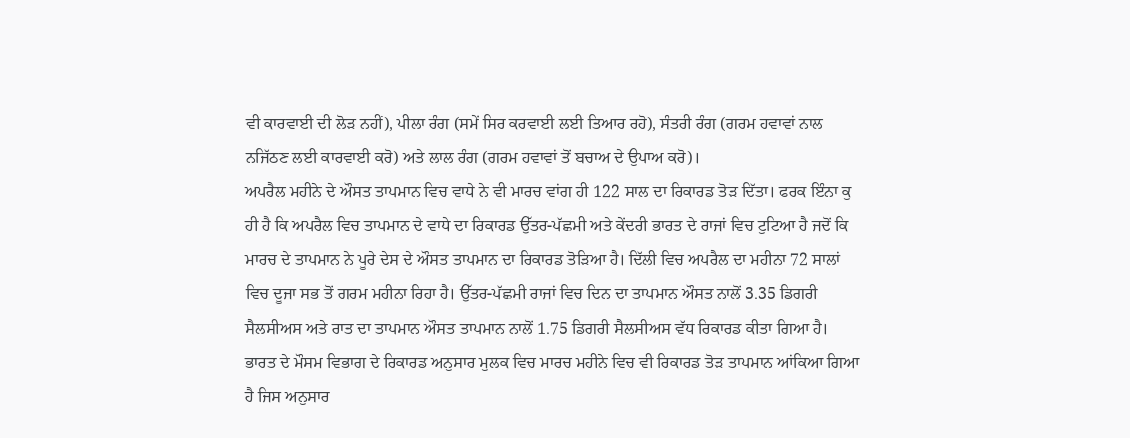ਵੀ ਕਾਰਵਾਈ ਦੀ ਲੋੜ ਨਹੀਂ), ਪੀਲਾ ਰੰਗ (ਸਮੇਂ ਸਿਰ ਕਰਵਾਈ ਲਈ ਤਿਆਰ ਰਹੋ), ਸੰਤਰੀ ਰੰਗ (ਗਰਮ ਹਵਾਵਾਂ ਨਾਲ ਨਜਿੱਠਣ ਲਈ ਕਾਰਵਾਈ ਕਰੋ) ਅਤੇ ਲਾਲ ਰੰਗ (ਗਰਮ ਹਵਾਵਾਂ ਤੋਂ ਬਚਾਅ ਦੇ ਉਪਾਅ ਕਰੋ)।
ਅਪਰੈਲ ਮਹੀਨੇ ਦੇ ਔਸਤ ਤਾਪਮਾਨ ਵਿਚ ਵਾਧੇ ਨੇ ਵੀ ਮਾਰਚ ਵਾਂਗ ਹੀ 122 ਸਾਲ ਦਾ ਰਿਕਾਰਡ ਤੋੜ ਦਿੱਤਾ। ਫਰਕ ਇੰਨਾ ਕੁ ਹੀ ਹੈ ਕਿ ਅਪਰੈਲ ਵਿਚ ਤਾਪਮਾਨ ਦੇ ਵਾਧੇ ਦਾ ਰਿਕਾਰਡ ਉੱਤਰ-ਪੱਛਮੀ ਅਤੇ ਕੇਂਦਰੀ ਭਾਰਤ ਦੇ ਰਾਜਾਂ ਵਿਚ ਟੁਟਿਆ ਹੈ ਜਦੋਂ ਕਿ ਮਾਰਚ ਦੇ ਤਾਪਮਾਨ ਨੇ ਪੂਰੇ ਦੇਸ ਦੇ ਔਸਤ ਤਾਪਮਾਨ ਦਾ ਰਿਕਾਰਡ ਤੋੜਿਆ ਹੈ। ਦਿੱਲੀ ਵਿਚ ਅਪਰੈਲ ਦਾ ਮਹੀਨਾ 72 ਸਾਲਾਂ ਵਿਚ ਦੂਜਾ ਸਭ ਤੋਂ ਗਰਮ ਮਹੀਨਾ ਰਿਹਾ ਹੈ। ਉੱਤਰ-ਪੱਛਮੀ ਰਾਜਾਂ ਵਿਚ ਦਿਨ ਦਾ ਤਾਪਮਾਨ ਔਸਤ ਨਾਲੋਂ 3.35 ਡਿਗਰੀ ਸੈਲਸੀਅਸ ਅਤੇ ਰਾਤ ਦਾ ਤਾਪਮਾਨ ਔਸਤ ਤਾਪਮਾਨ ਨਾਲੋਂ 1.75 ਡਿਗਰੀ ਸੈਲਸੀਅਸ ਵੱਧ ਰਿਕਾਰਡ ਕੀਤਾ ਗਿਆ ਹੈ। ਭਾਰਤ ਦੇ ਮੌਸਮ ਵਿਭਾਗ ਦੇ ਰਿਕਾਰਡ ਅਨੁਸਾਰ ਮੁਲਕ ਵਿਚ ਮਾਰਚ ਮਹੀਨੇ ਵਿਚ ਵੀ ਰਿਕਾਰਡ ਤੋੜ ਤਾਪਮਾਨ ਆਂਕਿਆ ਗਿਆ ਹੈ ਜਿਸ ਅਨੁਸਾਰ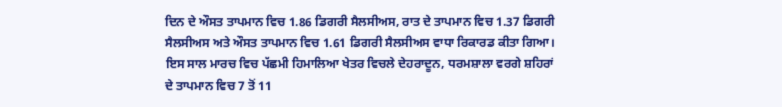ਦਿਨ ਦੇ ਔਸਤ ਤਾਪਮਾਨ ਵਿਚ 1.86 ਡਿਗਰੀ ਸੈਲਸੀਅਸ, ਰਾਤ ਦੇ ਤਾਪਮਾਨ ਵਿਚ 1.37 ਡਿਗਰੀ ਸੈਲਸੀਅਸ ਅਤੇ ਔਸਤ ਤਾਪਮਾਨ ਵਿਚ 1.61 ਡਿਗਰੀ ਸੈਲਸੀਅਸ ਵਾਧਾ ਰਿਕਾਰਡ ਕੀਤਾ ਗਿਆ।
ਇਸ ਸਾਲ ਮਾਰਚ ਵਿਚ ਪੱਛਮੀ ਹਿਮਾਲਿਆ ਖੇਤਰ ਵਿਚਲੇ ਦੇਹਰਾਦੂਨ, ਧਰਮਸ਼ਾਲਾ ਵਰਗੇ ਸ਼ਹਿਰਾਂ ਦੇ ਤਾਪਮਾਨ ਵਿਚ 7 ਤੋਂ 11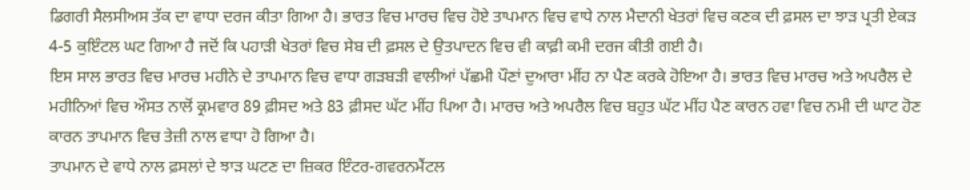ਡਿਗਰੀ ਸੈਲਸੀਅਸ ਤੱਕ ਦਾ ਵਾਧਾ ਦਰਜ ਕੀਤਾ ਗਿਆ ਹੈ। ਭਾਰਤ ਵਿਚ ਮਾਰਚ ਵਿਚ ਹੋਏ ਤਾਪਮਾਨ ਵਿਚ ਵਾਧੇ ਨਾਲ ਮੈਦਾਨੀ ਖੇਤਰਾਂ ਵਿਚ ਕਣਕ ਦੀ ਫ਼ਸਲ ਦਾ ਝਾੜ ਪ੍ਰਤੀ ਏਕੜ 4-5 ਕੁਇੰਟਲ ਘਟ ਗਿਆ ਹੈ ਜਦੋਂ ਕਿ ਪਹਾੜੀ ਖੇਤਰਾਂ ਵਿਚ ਸੇਬ ਦੀ ਫ਼ਸਲ ਦੇ ਉਤਪਾਦਨ ਵਿਚ ਵੀ ਕਾਫ਼ੀ ਕਮੀ ਦਰਜ ਕੀਤੀ ਗਈ ਹੈ।
ਇਸ ਸਾਲ ਭਾਰਤ ਵਿਚ ਮਾਰਚ ਮਹੀਨੇ ਦੇ ਤਾਪਮਾਨ ਵਿਚ ਵਾਧਾ ਗੜਬੜੀ ਵਾਲੀਆਂ ਪੱਛਮੀ ਪੌਣਾਂ ਦੁਆਰਾ ਮੀਂਹ ਨਾ ਪੈਣ ਕਰਕੇ ਹੋਇਆ ਹੈ। ਭਾਰਤ ਵਿਚ ਮਾਰਚ ਅਤੇ ਅਪਰੈਲ ਦੇ ਮਹੀਨਿਆਂ ਵਿਚ ਔਸਤ ਨਾਲੋਂ ਕ੍ਰਮਵਾਰ 89 ਫ਼ੀਸਦ ਅਤੇ 83 ਫ਼ੀਸਦ ਘੱਟ ਮੀਂਹ ਪਿਆ ਹੈ। ਮਾਰਚ ਅਤੇ ਅਪਰੈਲ ਵਿਚ ਬਹੁਤ ਘੱਟ ਮੀਂਹ ਪੈਣ ਕਾਰਨ ਹਵਾ ਵਿਚ ਨਮੀ ਦੀ ਘਾਟ ਹੋਣ ਕਾਰਨ ਤਾਪਮਾਨ ਵਿਚ ਤੇਜ਼ੀ ਨਾਲ ਵਾਧਾ ਹੋ ਗਿਆ ਹੈ।
ਤਾਪਮਾਨ ਦੇ ਵਾਧੇ ਨਾਲ ਫ਼ਸਲਾਂ ਦੇ ਝਾੜ ਘਟਣ ਦਾ ਜ਼ਿਕਰ ਇੰਟਰ-ਗਵਰਨਮੈਂਟਲ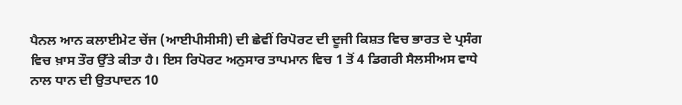ਪੈਨਲ ਆਨ ਕਲਾਈਮੇਟ ਚੇਂਜ (ਆਈਪੀਸੀਸੀ) ਦੀ ਛੇਵੀਂ ਰਿਪੋਰਟ ਦੀ ਦੂਜੀ ਕਿਸ਼ਤ ਵਿਚ ਭਾਰਤ ਦੇ ਪ੍ਰਸੰਗ ਵਿਚ ਖ਼ਾਸ ਤੌਰ ਉੱਤੇ ਕੀਤਾ ਹੈ। ਇਸ ਰਿਪੋਰਟ ਅਨੁਸਾਰ ਤਾਪਮਾਨ ਵਿਚ 1 ਤੋਂ 4 ਡਿਗਰੀ ਸੈਲਸੀਅਸ ਵਾਧੇ ਨਾਲ ਧਾਨ ਦੀ ਉਤਪਾਦਨ 10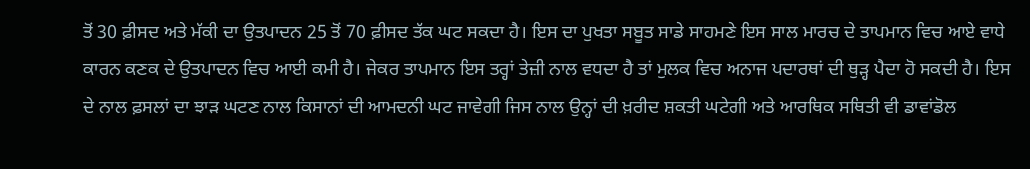ਤੋਂ 30 ਫ਼ੀਸਦ ਅਤੇ ਮੱਕੀ ਦਾ ਉਤਪਾਦਨ 25 ਤੋਂ 70 ਫ਼ੀਸਦ ਤੱਕ ਘਟ ਸਕਦਾ ਹੈ। ਇਸ ਦਾ ਪੁਖਤਾ ਸਬੂਤ ਸਾਡੇ ਸਾਹਮਣੇ ਇਸ ਸਾਲ ਮਾਰਚ ਦੇ ਤਾਪਮਾਨ ਵਿਚ ਆਏ ਵਾਧੇ ਕਾਰਨ ਕਣਕ ਦੇ ਉਤਪਾਦਨ ਵਿਚ ਆਈ ਕਮੀ ਹੈ। ਜੇਕਰ ਤਾਪਮਾਨ ਇਸ ਤਰ੍ਹਾਂ ਤੇਜ਼ੀ ਨਾਲ ਵਧਦਾ ਹੈ ਤਾਂ ਮੁਲਕ ਵਿਚ ਅਨਾਜ ਪਦਾਰਥਾਂ ਦੀ ਥੁੜ੍ਹ ਪੈਦਾ ਹੋ ਸਕਦੀ ਹੈ। ਇਸ ਦੇ ਨਾਲ ਫ਼ਸਲਾਂ ਦਾ ਝਾੜ ਘਟਣ ਨਾਲ ਕਿਸਾਨਾਂ ਦੀ ਆਮਦਨੀ ਘਟ ਜਾਵੇਗੀ ਜਿਸ ਨਾਲ ਉਨ੍ਹਾਂ ਦੀ ਖ਼ਰੀਦ ਸ਼ਕਤੀ ਘਟੇਗੀ ਅਤੇ ਆਰਥਿਕ ਸਥਿਤੀ ਵੀ ਡਾਵਾਂਡੋਲ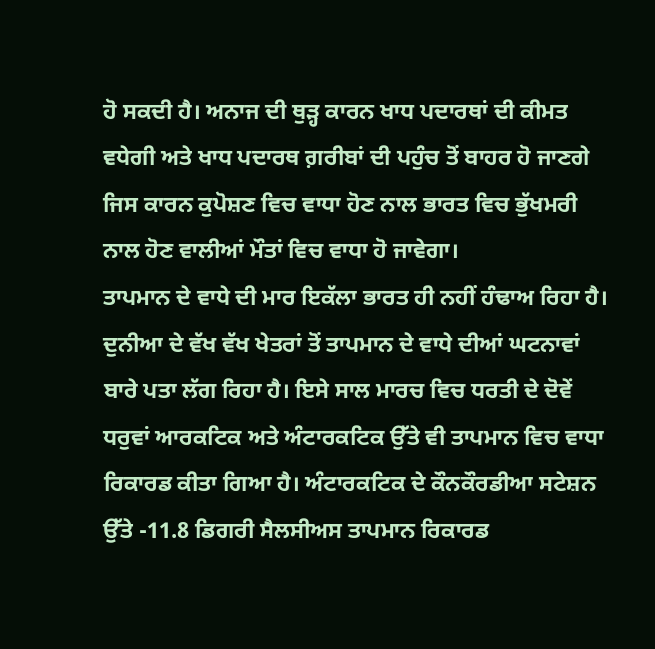ਹੋ ਸਕਦੀ ਹੈ। ਅਨਾਜ ਦੀ ਥੁੜ੍ਹ ਕਾਰਨ ਖਾਧ ਪਦਾਰਥਾਂ ਦੀ ਕੀਮਤ ਵਧੇਗੀ ਅਤੇ ਖਾਧ ਪਦਾਰਥ ਗ਼ਰੀਬਾਂ ਦੀ ਪਹੁੰਚ ਤੋਂ ਬਾਹਰ ਹੋ ਜਾਣਗੇ ਜਿਸ ਕਾਰਨ ਕੁਪੋਸ਼ਣ ਵਿਚ ਵਾਧਾ ਹੋਣ ਨਾਲ ਭਾਰਤ ਵਿਚ ਭੁੱਖਮਰੀ ਨਾਲ ਹੋਣ ਵਾਲੀਆਂ ਮੌਤਾਂ ਵਿਚ ਵਾਧਾ ਹੋ ਜਾਵੇਗਾ।
ਤਾਪਮਾਨ ਦੇ ਵਾਧੇ ਦੀ ਮਾਰ ਇਕੱਲਾ ਭਾਰਤ ਹੀ ਨਹੀਂ ਹੰਢਾਅ ਰਿਹਾ ਹੈ। ਦੁਨੀਆ ਦੇ ਵੱਖ ਵੱਖ ਖੇਤਰਾਂ ਤੋਂ ਤਾਪਮਾਨ ਦੇ ਵਾਧੇ ਦੀਆਂ ਘਟਨਾਵਾਂ ਬਾਰੇ ਪਤਾ ਲੱਗ ਰਿਹਾ ਹੈ। ਇਸੇ ਸਾਲ ਮਾਰਚ ਵਿਚ ਧਰਤੀ ਦੇ ਦੋਵੇਂ ਧਰੁਵਾਂ ਆਰਕਟਿਕ ਅਤੇ ਅੰਟਾਰਕਟਿਕ ਉੱਤੇ ਵੀ ਤਾਪਮਾਨ ਵਿਚ ਵਾਧਾ ਰਿਕਾਰਡ ਕੀਤਾ ਗਿਆ ਹੈ। ਅੰਟਾਰਕਟਿਕ ਦੇ ਕੌਨਕੌਰਡੀਆ ਸਟੇਸ਼ਨ ਉੱਤੇ -11.8 ਡਿਗਰੀ ਸੈਲਸੀਅਸ ਤਾਪਮਾਨ ਰਿਕਾਰਡ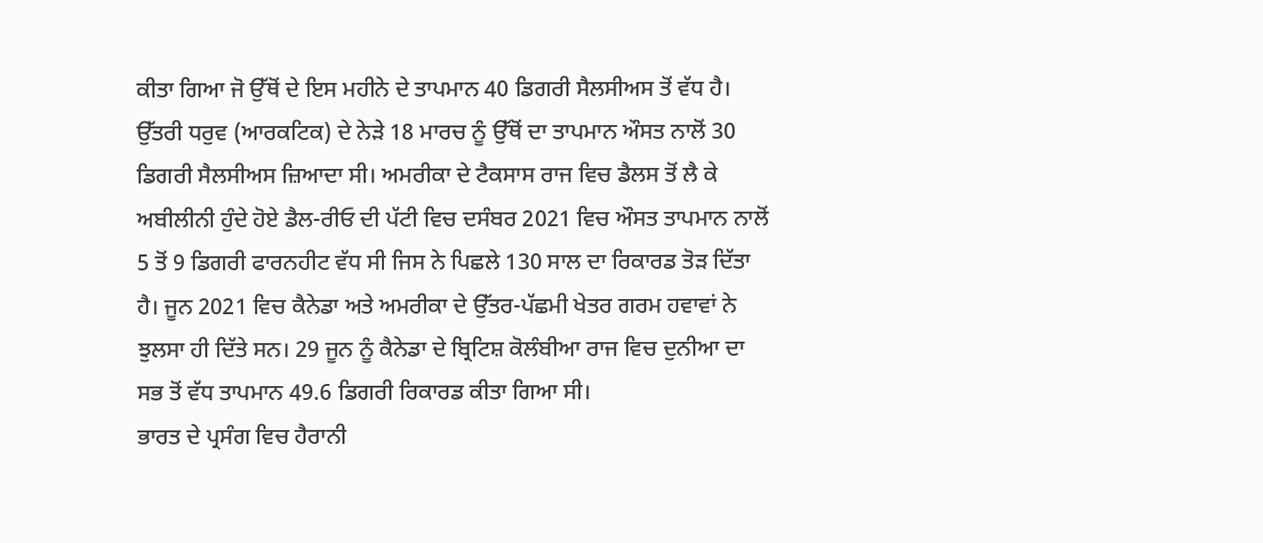ਕੀਤਾ ਗਿਆ ਜੋ ਉੱਥੋਂ ਦੇ ਇਸ ਮਹੀਨੇ ਦੇ ਤਾਪਮਾਨ 40 ਡਿਗਰੀ ਸੈਲਸੀਅਸ ਤੋਂ ਵੱਧ ਹੈ। ਉੱਤਰੀ ਧਰੁਵ (ਆਰਕਟਿਕ) ਦੇ ਨੇੜੇ 18 ਮਾਰਚ ਨੂੰ ਉੱਥੋਂ ਦਾ ਤਾਪਮਾਨ ਔਸਤ ਨਾਲੋਂ 30 ਡਿਗਰੀ ਸੈਲਸੀਅਸ ਜ਼ਿਆਦਾ ਸੀ। ਅਮਰੀਕਾ ਦੇ ਟੈਕਸਾਸ ਰਾਜ ਵਿਚ ਡੈਲਸ ਤੋਂ ਲੈ ਕੇ ਅਬੀਲੀਨੀ ਹੁੰਦੇ ਹੋਏ ਡੈਲ-ਰੀਓ ਦੀ ਪੱਟੀ ਵਿਚ ਦਸੰਬਰ 2021 ਵਿਚ ਔਸਤ ਤਾਪਮਾਨ ਨਾਲੋਂ 5 ਤੋਂ 9 ਡਿਗਰੀ ਫਾਰਨਹੀਟ ਵੱਧ ਸੀ ਜਿਸ ਨੇ ਪਿਛਲੇ 130 ਸਾਲ ਦਾ ਰਿਕਾਰਡ ਤੋੜ ਦਿੱਤਾ ਹੈ। ਜੂਨ 2021 ਵਿਚ ਕੈਨੇਡਾ ਅਤੇ ਅਮਰੀਕਾ ਦੇ ਉੱਤਰ-ਪੱਛਮੀ ਖੇਤਰ ਗਰਮ ਹਵਾਵਾਂ ਨੇ ਝੁਲਸਾ ਹੀ ਦਿੱਤੇ ਸਨ। 29 ਜੂਨ ਨੂੰ ਕੈਨੇਡਾ ਦੇ ਬ੍ਰਿਟਿਸ਼ ਕੋਲੰਬੀਆ ਰਾਜ ਵਿਚ ਦੁਨੀਆ ਦਾ ਸਭ ਤੋਂ ਵੱਧ ਤਾਪਮਾਨ 49.6 ਡਿਗਰੀ ਰਿਕਾਰਡ ਕੀਤਾ ਗਿਆ ਸੀ।
ਭਾਰਤ ਦੇ ਪ੍ਰਸੰਗ ਵਿਚ ਹੈਰਾਨੀ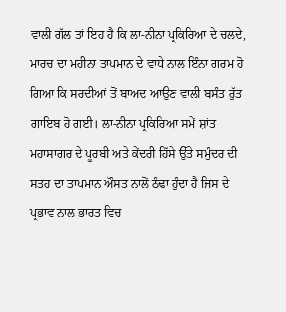ਵਾਲੀ ਗੱਲ ਤਾਂ ਇਹ ਹੈ ਕਿ ਲਾ-ਨੀਨਾ ਪ੍ਰਕਿਰਿਆ ਦੇ ਚਲਦੇ, ਮਾਰਚ ਦਾ ਮਹੀਨਾ ਤਾਪਮਾਨ ਦੇ ਵਾਧੇ ਨਾਲ ਇੰਨਾ ਗਰਮ ਹੋ ਗਿਆ ਕਿ ਸਰਦੀਆਂ ਤੋਂ ਬਾਅਦ ਆਉਣ ਵਾਲੀ ਬਸੰਤ ਰੁੱਤ ਗਾਇਬ ਹੋ ਗਈ। ਲਾ-ਨੀਨਾ ਪ੍ਰਕਿਰਿਆ ਸਮੇਂ ਸ਼ਾਂਤ ਮਹਾਸਾਗਰ ਦੇ ਪੂਰਬੀ ਅਤੇ ਕੇਂਦਰੀ ਹਿੱਸੇ ਉੱਤੇ ਸਮੁੰਦਰ ਦੀ ਸਤਹ ਦਾ ਤਾਪਮਾਨ ਔਸਤ ਨਾਲੋਂ ਠੰਢਾ ਹੁੰਦਾ ਹੈ ਜਿਸ ਦੇ ਪ੍ਰਭਾਵ ਨਾਲ ਭਾਰਤ ਵਿਚ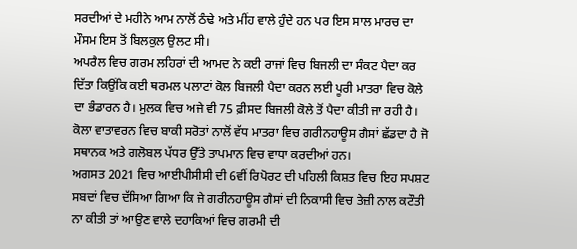ਸਰਦੀਆਂ ਦੇ ਮਹੀਨੇ ਆਮ ਨਾਲੋਂ ਠੰਢੇ ਅਤੇ ਮੀਂਹ ਵਾਲੇ ਹੁੰਦੇ ਹਨ ਪਰ ਇਸ ਸਾਲ ਮਾਰਚ ਦਾ ਮੌਸਮ ਇਸ ਤੋਂ ਬਿਲਕੁਲ ਉਲਟ ਸੀ।
ਅਪਰੈਲ ਵਿਚ ਗਰਮ ਲਹਿਰਾਂ ਦੀ ਆਮਦ ਨੇ ਕਈ ਰਾਜਾਂ ਵਿਚ ਬਿਜਲੀ ਦਾ ਸੰਕਟ ਪੈਦਾ ਕਰ ਦਿੱਤਾ ਕਿਉਂਕਿ ਕਈ ਥਰਮਲ ਪਲਾਟਾਂ ਕੋਲ ਬਿਜਲੀ ਪੈਦਾ ਕਰਨ ਲਈ ਪੂਰੀ ਮਾਤਰਾ ਵਿਚ ਕੋਲੇ ਦਾ ਭੰਡਾਰਨ ਹੈ। ਮੁਲਕ ਵਿਚ ਅਜੇ ਵੀ 75 ਫ਼ੀਸਦ ਬਿਜਲੀ ਕੋਲੇ ਤੋਂ ਪੈਦਾ ਕੀਤੀ ਜਾ ਰਹੀ ਹੈ। ਕੋਲਾ ਵਾਤਾਵਰਨ ਵਿਚ ਬਾਕੀ ਸਰੋਤਾਂ ਨਾਲੋਂ ਵੱਧ ਮਾਤਰਾ ਵਿਚ ਗਰੀਨਹਾਊਸ ਗੈਸਾਂ ਛੱਡਦਾ ਹੈ ਜੋ ਸਥਾਨਕ ਅਤੇ ਗਲੋਬਲ ਪੱਧਰ ਉੱਤੇ ਤਾਪਮਾਨ ਵਿਚ ਵਾਧਾ ਕਰਦੀਆਂ ਹਨ।
ਅਗਸਤ 2021 ਵਿਚ ਆਈਪੀਸੀਸੀ ਦੀ 6ਵੀਂ ਰਿਪੋਰਟ ਦੀ ਪਹਿਲੀ ਕਿਸ਼ਤ ਵਿਚ ਇਹ ਸਪਸ਼ਟ ਸਬਦਾਂ ਵਿਚ ਦੱਸਿਆ ਗਿਆ ਕਿ ਜੇ ਗਰੀਨਹਾਊਸ ਗੈਸਾਂ ਦੀ ਨਿਕਾਸੀ ਵਿਚ ਤੇਜ਼ੀ ਨਾਲ ਕਟੌਤੀ ਨਾ ਕੀਤੀ ਤਾਂ ਆਉਣ ਵਾਲੇ ਦਹਾਕਿਆਂ ਵਿਚ ਗਰਮੀ ਦੀ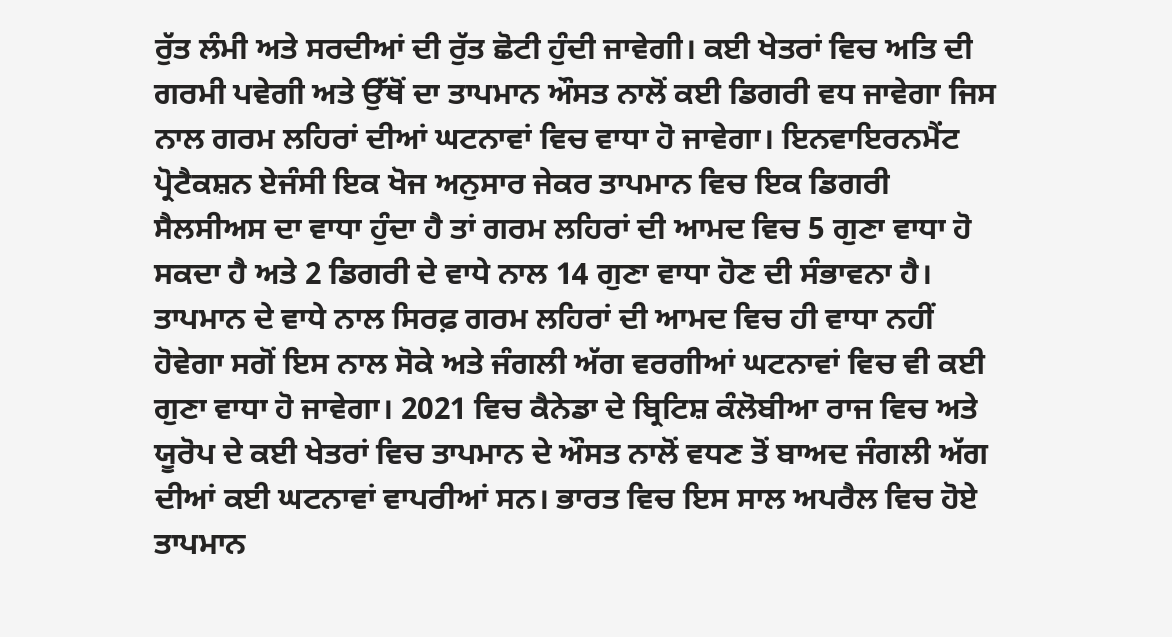ਰੁੱਤ ਲੰਮੀ ਅਤੇ ਸਰਦੀਆਂ ਦੀ ਰੁੱਤ ਛੋਟੀ ਹੁੰਦੀ ਜਾਵੇਗੀ। ਕਈ ਖੇਤਰਾਂ ਵਿਚ ਅਤਿ ਦੀ ਗਰਮੀ ਪਵੇਗੀ ਅਤੇ ਉੱਥੋਂ ਦਾ ਤਾਪਮਾਨ ਔਸਤ ਨਾਲੋਂ ਕਈ ਡਿਗਰੀ ਵਧ ਜਾਵੇਗਾ ਜਿਸ ਨਾਲ ਗਰਮ ਲਹਿਰਾਂ ਦੀਆਂ ਘਟਨਾਵਾਂ ਵਿਚ ਵਾਧਾ ਹੋ ਜਾਵੇਗਾ। ਇਨਵਾਇਰਨਮੈਂਟ ਪ੍ਰੋਟੈਕਸ਼ਨ ਏਜੰਸੀ ਇਕ ਖੋਜ ਅਨੁਸਾਰ ਜੇਕਰ ਤਾਪਮਾਨ ਵਿਚ ਇਕ ਡਿਗਰੀ ਸੈਲਸੀਅਸ ਦਾ ਵਾਧਾ ਹੁੰਦਾ ਹੈ ਤਾਂ ਗਰਮ ਲਹਿਰਾਂ ਦੀ ਆਮਦ ਵਿਚ 5 ਗੁਣਾ ਵਾਧਾ ਹੋ ਸਕਦਾ ਹੈ ਅਤੇ 2 ਡਿਗਰੀ ਦੇ ਵਾਧੇ ਨਾਲ 14 ਗੁਣਾ ਵਾਧਾ ਹੋਣ ਦੀ ਸੰਭਾਵਨਾ ਹੈ। ਤਾਪਮਾਨ ਦੇ ਵਾਧੇ ਨਾਲ ਸਿਰਫ਼ ਗਰਮ ਲਹਿਰਾਂ ਦੀ ਆਮਦ ਵਿਚ ਹੀ ਵਾਧਾ ਨਹੀਂ ਹੋਵੇਗਾ ਸਗੋਂ ਇਸ ਨਾਲ ਸੋਕੇ ਅਤੇ ਜੰਗਲੀ ਅੱਗ ਵਰਗੀਆਂ ਘਟਨਾਵਾਂ ਵਿਚ ਵੀ ਕਈ ਗੁਣਾ ਵਾਧਾ ਹੋ ਜਾਵੇਗਾ। 2021 ਵਿਚ ਕੈਨੇਡਾ ਦੇ ਬ੍ਰਿਟਿਸ਼ ਕੰਲੋਬੀਆ ਰਾਜ ਵਿਚ ਅਤੇ ਯੂਰੋਪ ਦੇ ਕਈ ਖੇਤਰਾਂ ਵਿਚ ਤਾਪਮਾਨ ਦੇ ਔਸਤ ਨਾਲੋਂ ਵਧਣ ਤੋਂ ਬਾਅਦ ਜੰਗਲੀ ਅੱਗ ਦੀਆਂ ਕਈ ਘਟਨਾਵਾਂ ਵਾਪਰੀਆਂ ਸਨ। ਭਾਰਤ ਵਿਚ ਇਸ ਸਾਲ ਅਪਰੈਲ ਵਿਚ ਹੋਏ ਤਾਪਮਾਨ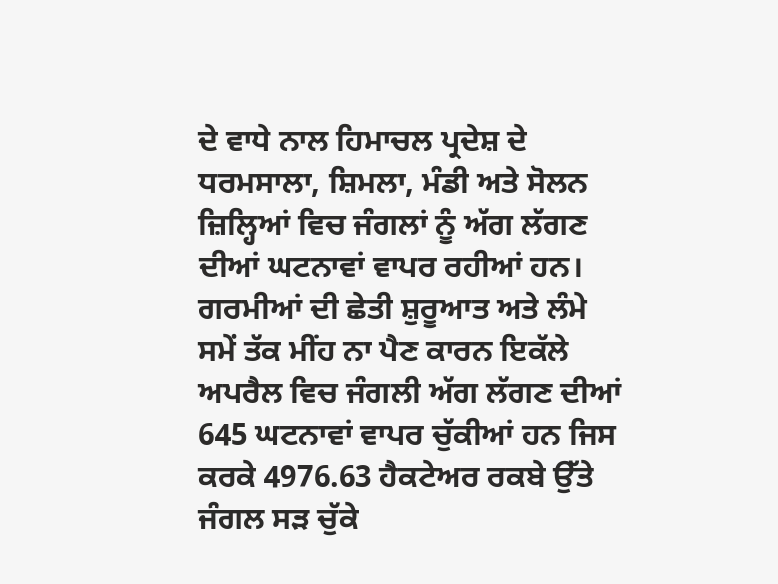ਦੇ ਵਾਧੇ ਨਾਲ ਹਿਮਾਚਲ ਪ੍ਰਦੇਸ਼ ਦੇ ਧਰਮਸਾਲਾ, ਸ਼ਿਮਲਾ, ਮੰਡੀ ਅਤੇ ਸੋਲਨ ਜ਼ਿਲ੍ਹਿਆਂ ਵਿਚ ਜੰਗਲਾਂ ਨੂੰ ਅੱਗ ਲੱਗਣ ਦੀਆਂ ਘਟਨਾਵਾਂ ਵਾਪਰ ਰਹੀਆਂ ਹਨ। ਗਰਮੀਆਂ ਦੀ ਛੇਤੀ ਸ਼ੁਰੂਆਤ ਅਤੇ ਲੰਮੇ ਸਮੇਂ ਤੱਕ ਮੀਂਹ ਨਾ ਪੈਣ ਕਾਰਨ ਇਕੱਲੇ ਅਪਰੈਲ ਵਿਚ ਜੰਗਲੀ ਅੱਗ ਲੱਗਣ ਦੀਆਂ 645 ਘਟਨਾਵਾਂ ਵਾਪਰ ਚੁੱਕੀਆਂ ਹਨ ਜਿਸ ਕਰਕੇ 4976.63 ਹੈਕਟੇਅਰ ਰਕਬੇ ਉੱਤੇ ਜੰਗਲ ਸੜ ਚੁੱਕੇ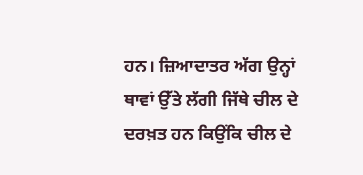ਹਨ। ਜ਼ਿਆਦਾਤਰ ਅੱਗ ਉਨ੍ਹਾਂ ਥਾਵਾਂ ਉੱਤੇ ਲੱਗੀ ਜਿੱਥੇ ਚੀਲ ਦੇ ਦਰਖ਼ਤ ਹਨ ਕਿਉਂਕਿ ਚੀਲ ਦੇ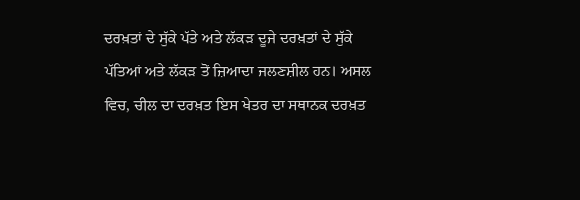ਦਰਖ਼ਤਾਂ ਦੇ ਸੁੱਕੇ ਪੱਤੇ ਅਤੇ ਲੱਕੜ ਦੂਜੇ ਦਰਖ਼ਤਾਂ ਦੇ ਸੁੱਕੇ ਪੱਤਿਆਂ ਅਤੇ ਲੱਕੜ ਤੋਂ ਜ਼ਿਆਦਾ ਜਲਣਸ਼ੀਲ ਹਨ। ਅਸਲ ਵਿਚ, ਚੀਲ ਦਾ ਦਰਖ਼ਤ ਇਸ ਖੇਤਰ ਦਾ ਸਥਾਨਕ ਦਰਖ਼ਤ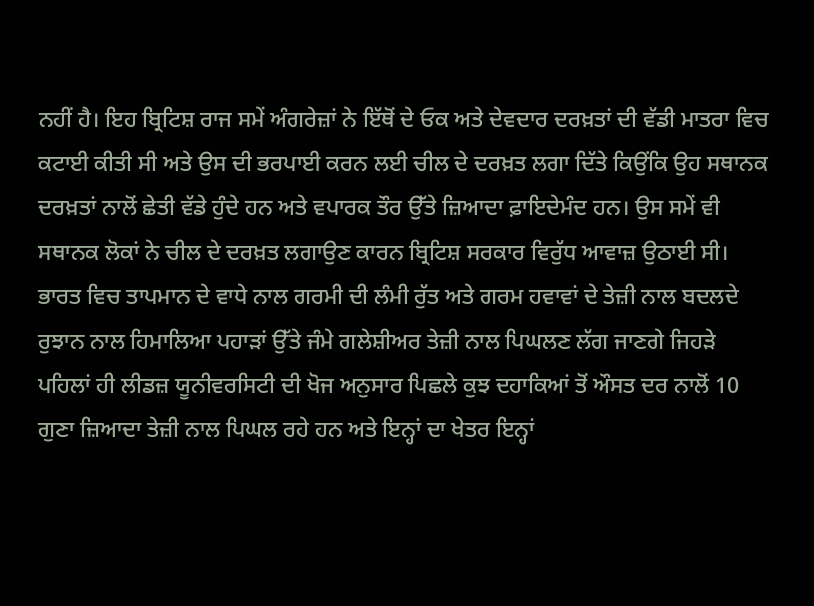ਨਹੀਂ ਹੈ। ਇਹ ਬ੍ਰਿਟਿਸ਼ ਰਾਜ ਸਮੇਂ ਅੰਗਰੇਜ਼ਾਂ ਨੇ ਇੱਥੋਂ ਦੇ ਓਕ ਅਤੇ ਦੇਵਦਾਰ ਦਰਖ਼ਤਾਂ ਦੀ ਵੱਡੀ ਮਾਤਰਾ ਵਿਚ ਕਟਾਈ ਕੀਤੀ ਸੀ ਅਤੇ ਉਸ ਦੀ ਭਰਪਾਈ ਕਰਨ ਲਈ ਚੀਲ ਦੇ ਦਰਖ਼ਤ ਲਗਾ ਦਿੱਤੇ ਕਿਉਂਕਿ ਉਹ ਸਥਾਨਕ ਦਰਖ਼ਤਾਂ ਨਾਲੋਂ ਛੇਤੀ ਵੱਡੇ ਹੁੰਦੇ ਹਨ ਅਤੇ ਵਪਾਰਕ ਤੌਰ ਉੱਤੇ ਜ਼ਿਆਦਾ ਫ਼ਾਇਦੇਮੰਦ ਹਨ। ਉਸ ਸਮੇਂ ਵੀ ਸਥਾਨਕ ਲੋਕਾਂ ਨੇ ਚੀਲ ਦੇ ਦਰਖ਼ਤ ਲਗਾਉਣ ਕਾਰਨ ਬ੍ਰਿਟਿਸ਼ ਸਰਕਾਰ ਵਿਰੁੱਧ ਆਵਾਜ਼ ਉਠਾਈ ਸੀ।
ਭਾਰਤ ਵਿਚ ਤਾਪਮਾਨ ਦੇ ਵਾਧੇ ਨਾਲ ਗਰਮੀ ਦੀ ਲੰਮੀ ਰੁੱਤ ਅਤੇ ਗਰਮ ਹਵਾਵਾਂ ਦੇ ਤੇਜ਼ੀ ਨਾਲ ਬਦਲਦੇ ਰੁਝਾਨ ਨਾਲ ਹਿਮਾਲਿਆ ਪਹਾੜਾਂ ਉੱਤੇ ਜੰਮੇ ਗਲੇਸ਼ੀਅਰ ਤੇਜ਼ੀ ਨਾਲ ਪਿਘਲਣ ਲੱਗ ਜਾਣਗੇ ਜਿਹੜੇ ਪਹਿਲਾਂ ਹੀ ਲੀਡਜ਼ ਯੂਨੀਵਰਸਿਟੀ ਦੀ ਖੋਜ ਅਨੁਸਾਰ ਪਿਛਲੇ ਕੁਝ ਦਹਾਕਿਆਂ ਤੋਂ ਔਸਤ ਦਰ ਨਾਲੋਂ 10 ਗੁਣਾ ਜ਼ਿਆਦਾ ਤੇਜ਼ੀ ਨਾਲ ਪਿਘਲ ਰਹੇ ਹਨ ਅਤੇ ਇਨ੍ਹਾਂ ਦਾ ਖੇਤਰ ਇਨ੍ਹਾਂ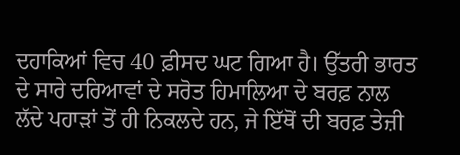ਦਹਾਕਿਆਂ ਵਿਚ 40 ਫ਼ੀਸਦ ਘਟ ਗਿਆ ਹੈ। ਉੱਤਰੀ ਭਾਰਤ ਦੇ ਸਾਰੇ ਦਰਿਆਵਾਂ ਦੇ ਸਰੋਤ ਹਿਮਾਲਿਆ ਦੇ ਬਰਫ਼ ਨਾਲ ਲੱਦੇ ਪਹਾੜਾਂ ਤੋਂ ਹੀ ਨਿਕਲਦੇ ਹਨ, ਜੇ ਇੱਥੋਂ ਦੀ ਬਰਫ਼ ਤੇਜ਼ੀ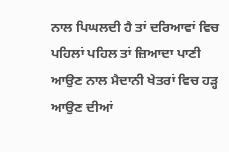ਨਾਲ ਪਿਘਲਦੀ ਹੈ ਤਾਂ ਦਰਿਆਵਾਂ ਵਿਚ ਪਹਿਲਾਂ ਪਹਿਲ ਤਾਂ ਜ਼ਿਆਦਾ ਪਾਣੀ ਆਉਣ ਨਾਲ ਮੈਦਾਨੀ ਖੇਤਰਾਂ ਵਿਚ ਹੜ੍ਹ ਆਉਣ ਦੀਆਂ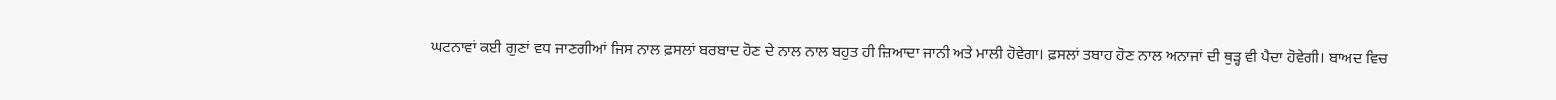ਘਟਨਾਵਾਂ ਕਈ ਗੁਣਾਂ ਵਧ ਜਾਣਗੀਆਂ ਜਿਸ ਨਾਲ ਫ਼ਸਲਾਂ ਬਰਬਾਦ ਹੋਣ ਦੇ ਨਾਲ ਨਾਲ ਬਹੁਤ ਹੀ ਜ਼ਿਆਦਾ ਜਾਨੀ ਅਤੇ ਮਾਲੀ ਹੋਵੇਗਾ। ਫ਼ਸਲਾਂ ਤਬਾਹ ਹੋਣ ਨਾਲ ਅਨਾਜਾਂ ਦੀ ਥੁੜ੍ਹ ਵੀ ਪੈਦਾ ਹੋਵੇਗੀ। ਬਾਅਦ ਵਿਚ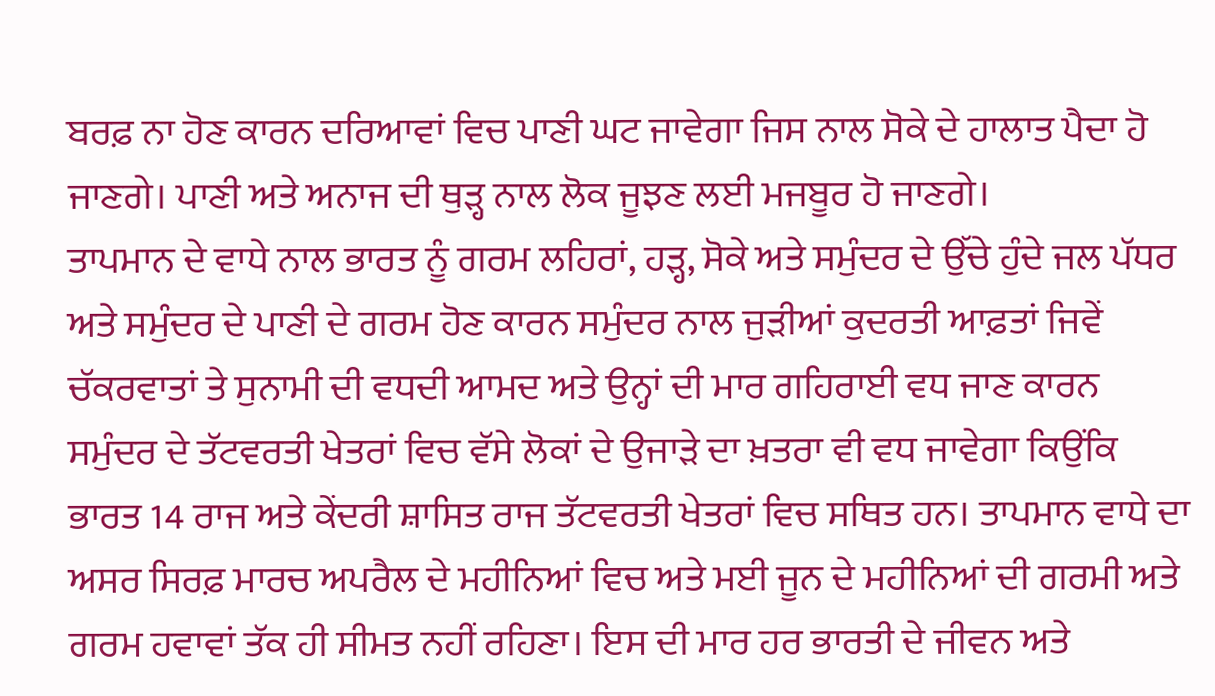ਬਰਫ਼ ਨਾ ਹੋਣ ਕਾਰਨ ਦਰਿਆਵਾਂ ਵਿਚ ਪਾਣੀ ਘਟ ਜਾਵੇਗਾ ਜਿਸ ਨਾਲ ਸੋਕੇ ਦੇ ਹਾਲਾਤ ਪੈਦਾ ਹੋ ਜਾਣਗੇ। ਪਾਣੀ ਅਤੇ ਅਨਾਜ ਦੀ ਥੁੜ੍ਹ ਨਾਲ ਲੋਕ ਜੂਝਣ ਲਈ ਮਜਬੂਰ ਹੋ ਜਾਣਗੇ।
ਤਾਪਮਾਨ ਦੇ ਵਾਧੇ ਨਾਲ ਭਾਰਤ ਨੂੰ ਗਰਮ ਲਹਿਰਾਂ, ਹੜ੍ਹ, ਸੋਕੇ ਅਤੇ ਸਮੁੰਦਰ ਦੇ ਉੱਚੇ ਹੁੰਦੇ ਜਲ ਪੱਧਰ ਅਤੇ ਸਮੁੰਦਰ ਦੇ ਪਾਣੀ ਦੇ ਗਰਮ ਹੋਣ ਕਾਰਨ ਸਮੁੰਦਰ ਨਾਲ ਜੁੜੀਆਂ ਕੁਦਰਤੀ ਆਫ਼ਤਾਂ ਜਿਵੇਂ ਚੱਕਰਵਾਤਾਂ ਤੇ ਸੁਨਾਮੀ ਦੀ ਵਧਦੀ ਆਮਦ ਅਤੇ ਉਨ੍ਹਾਂ ਦੀ ਮਾਰ ਗਹਿਰਾਈ ਵਧ ਜਾਣ ਕਾਰਨ ਸਮੁੰਦਰ ਦੇ ਤੱਟਵਰਤੀ ਖੇਤਰਾਂ ਵਿਚ ਵੱਸੇ ਲੋਕਾਂ ਦੇ ਉਜਾੜੇ ਦਾ ਖ਼ਤਰਾ ਵੀ ਵਧ ਜਾਵੇਗਾ ਕਿਉਂਕਿ ਭਾਰਤ 14 ਰਾਜ ਅਤੇ ਕੇਂਦਰੀ ਸ਼ਾਸਿਤ ਰਾਜ ਤੱਟਵਰਤੀ ਖੇਤਰਾਂ ਵਿਚ ਸਥਿਤ ਹਨ। ਤਾਪਮਾਨ ਵਾਧੇ ਦਾ ਅਸਰ ਸਿਰਫ਼ ਮਾਰਚ ਅਪਰੈਲ ਦੇ ਮਹੀਨਿਆਂ ਵਿਚ ਅਤੇ ਮਈ ਜੂਨ ਦੇ ਮਹੀਨਿਆਂ ਦੀ ਗਰਮੀ ਅਤੇ ਗਰਮ ਹਵਾਵਾਂ ਤੱਕ ਹੀ ਸੀਮਤ ਨਹੀਂ ਰਹਿਣਾ। ਇਸ ਦੀ ਮਾਰ ਹਰ ਭਾਰਤੀ ਦੇ ਜੀਵਨ ਅਤੇ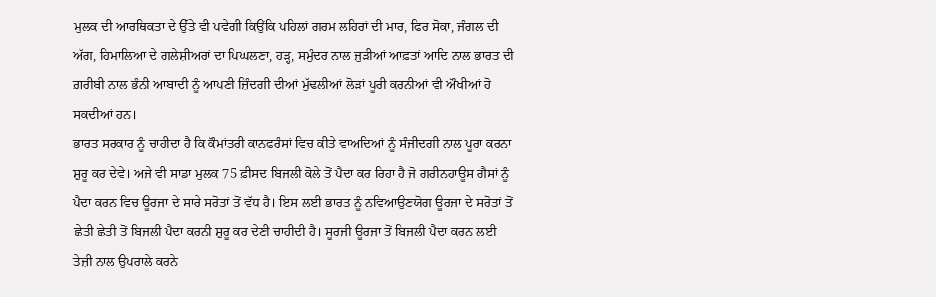ਮੁਲਕ ਦੀ ਆਰਥਿਕਤਾ ਦੇ ਉੱਤੇ ਵੀ ਪਵੇਗੀ ਕਿਉਂਕਿ ਪਹਿਲਾਂ ਗਰਮ ਲਹਿਰਾਂ ਦੀ ਮਾਰ, ਫਿਰ ਸੋਕਾ, ਜੰਗਲ ਦੀ ਅੱਗ, ਹਿਮਾਲਿਆ ਦੇ ਗਲੇਸ਼ੀਅਰਾਂ ਦਾ ਪਿਘਲਣਾ, ਹੜ੍ਹ, ਸਮੁੰਦਰ ਨਾਲ ਜੁੜੀਆਂ ਆਫ਼ਤਾਂ ਆਦਿ ਨਾਲ ਭਾਰਤ ਦੀ ਗ਼ਰੀਬੀ ਨਾਲ ਭੰਨੀ ਆਬਾਦੀ ਨੂੰ ਆਪਣੀ ਜ਼ਿੰਦਗੀ ਦੀਆਂ ਮੁੱਢਲੀਆਂ ਲੋੜਾਂ ਪੂਰੀ ਕਰਨੀਆਂ ਵੀ ਔਖੀਆਂ ਹੋ ਸਕਦੀਆਂ ਹਨ।
ਭਾਰਤ ਸਰਕਾਰ ਨੂੰ ਚਾਹੀਦਾ ਹੈ ਕਿ ਕੌਮਾਂਤਰੀ ਕਾਨਫਰੰਸਾਂ ਵਿਚ ਕੀਤੇ ਵਾਅਦਿਆਂ ਨੂੰ ਸੰਜੀਦਗੀ ਨਾਲ ਪੂਰਾ ਕਰਨਾ ਸ਼ੁਰੂ ਕਰ ਦੇਵੇ। ਅਜੇ ਵੀ ਸਾਡਾ ਮੁਲਕ 75 ਫ਼ੀਸਦ ਬਿਜਲੀ ਕੋਲੇ ਤੋਂ ਪੈਦਾ ਕਰ ਰਿਹਾ ਹੈ ਜੋ ਗਰੀਨਹਾਊਸ ਗੈਸਾਂ ਨੂੰ ਪੈਦਾ ਕਰਨ ਵਿਚ ਊਰਜਾ ਦੇ ਸਾਰੇ ਸਰੋਤਾਂ ਤੋਂ ਵੱਧ ਹੈ। ਇਸ ਲਈ ਭਾਰਤ ਨੂੰ ਨਵਿਆਉਣਯੋਗ ਊਰਜਾ ਦੇ ਸਰੋਤਾਂ ਤੋਂ ਛੇਤੀ ਛੇਤੀ ਤੋਂ ਬਿਜਲੀ ਪੈਦਾ ਕਰਨੀ ਸ਼ੁਰੂ ਕਰ ਦੇਣੀ ਚਾਹੀਦੀ ਹੈ। ਸੂਰਜੀ ਊਰਜਾ ਤੋਂ ਬਿਜਲੀ ਪੈਦਾ ਕਰਨ ਲਈ ਤੇਜ਼ੀ ਨਾਲ ਉਪਰਾਲੇ ਕਰਨੇ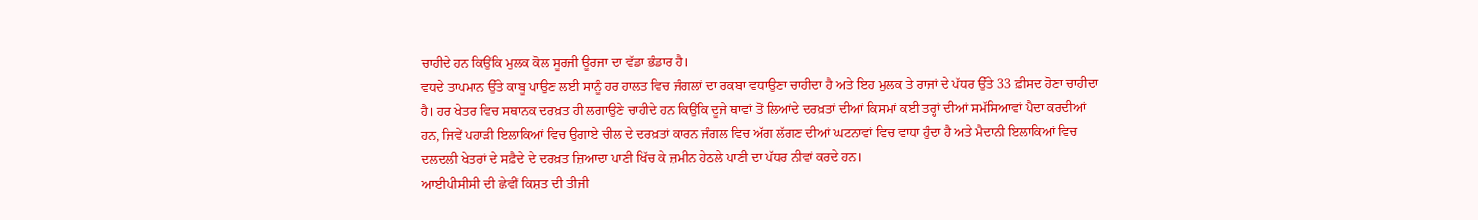ਚਾਹੀਦੇ ਹਨ ਕਿਉਂਕਿ ਮੁਲਕ ਕੋਲ ਸੂਰਜੀ ਊਰਜਾ ਦਾ ਵੱਡਾ ਭੰਡਾਰ ਹੈ।
ਵਧਦੇ ਤਾਪਮਾਨ ਉੱਤੇ ਕਾਬੂ ਪਾਉਣ ਲਈ ਸਾਨੂੰ ਹਰ ਹਾਲਤ ਵਿਚ ਜੰਗਲਾਂ ਦਾ ਰਕਬਾ ਵਧਾਉਣਾ ਚਾਹੀਦਾ ਹੈ ਅਤੇ ਇਹ ਮੁਲਕ ਤੇ ਰਾਜਾਂ ਦੇ ਪੱਧਰ ਉੱਤੇ 33 ਫ਼ੀਸਦ ਹੋਣਾ ਚਾਹੀਦਾ ਹੈ। ਹਰ ਖੇਤਰ ਵਿਚ ਸਥਾਨਕ ਦਰਖ਼ਤ ਹੀ ਲਗਾਉਣੇ ਚਾਹੀਦੇ ਹਨ ਕਿਉਂਕਿ ਦੂਜੇ ਥਾਵਾਂ ਤੋਂ ਲਿਆਂਦੇ ਦਰਖ਼ਤਾਂ ਦੀਆਂ ਕਿਸਮਾਂ ਕਈ ਤਰ੍ਹਾਂ ਦੀਆਂ ਸਮੱਸਿਆਵਾਂ ਪੈਦਾ ਕਰਦੀਆਂ ਹਨ, ਜਿਵੇਂ ਪਹਾੜੀ ਇਲਾਕਿਆਂ ਵਿਚ ਉਗਾਏ ਚੀਲ ਦੇ ਦਰਖ਼ਤਾਂ ਕਾਰਨ ਜੰਗਲ ਵਿਚ ਅੱਗ ਲੱਗਣ ਦੀਆਂ ਘਟਨਾਵਾਂ ਵਿਚ ਵਾਧਾ ਹੁੰਦਾ ਹੈ ਅਤੇ ਮੈਦਾਨੀ ਇਲਾਕਿਆਂ ਵਿਚ ਦਲਦਲੀ ਖੇਤਰਾਂ ਦੇ ਸਫ਼ੈਦੇ ਦੇ ਦਰਖ਼ਤ ਜ਼ਿਆਦਾ ਪਾਣੀ ਖਿੱਚ ਕੇ ਜ਼ਮੀਨ ਹੇਠਲੇ ਪਾਣੀ ਦਾ ਪੱਧਰ ਨੀਵਾਂ ਕਰਦੇ ਹਨ।
ਆਈਪੀਸੀਸੀ ਦੀ ਛੇਵੀਂ ਕਿਸ਼ਤ ਦੀ ਤੀਜੀ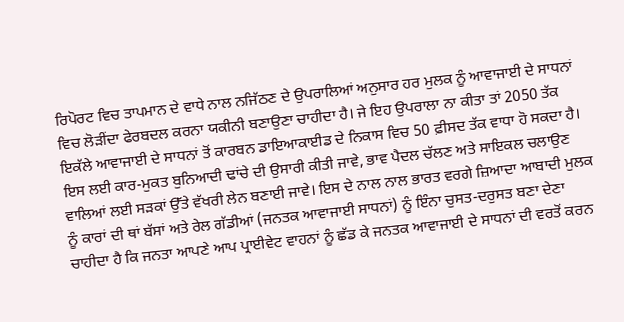ਰਿਪੋਰਟ ਵਿਚ ਤਾਪਮਾਨ ਦੇ ਵਾਧੇ ਨਾਲ ਨਜਿੱਠਣ ਦੇ ਉਪਰਾਲਿਆਂ ਅਨੁਸਾਰ ਹਰ ਮੁਲਕ ਨੂੰ ਆਵਾਜਾਈ ਦੇ ਸਾਧਨਾਂ ਵਿਚ ਲੋੜੀਂਦਾ ਫੇਰਬਦਲ ਕਰਨਾ ਯਕੀਨੀ ਬਣਾਉਣਾ ਚਾਹੀਦਾ ਹੈ। ਜੇ ਇਹ ਉਪਰਾਲਾ ਨਾ ਕੀਤਾ ਤਾਂ 2050 ਤੱਕ ਇਕੱਲੇ ਆਵਾਜਾਈ ਦੇ ਸਾਧਨਾਂ ਤੋਂ ਕਾਰਬਨ ਡਾਇਆਕਾਈਡ ਦੇ ਨਿਕਾਸ ਵਿਚ 50 ਫ਼ੀਸਦ ਤੱਕ ਵਾਧਾ ਹੋ ਸਕਦਾ ਹੈ। ਇਸ ਲਈ ਕਾਰ-ਮੁਕਤ ਬੁਨਿਆਦੀ ਢਾਂਚੇ ਦੀ ਉਸਾਰੀ ਕੀਤੀ ਜਾਵੇ, ਭਾਵ ਪੈਦਲ ਚੱਲਣ ਅਤੇ ਸਾਇਕਲ ਚਲਾਉਣ ਵਾਲਿਆਂ ਲਈ ਸੜਕਾਂ ਉੱਤੇ ਵੱਖਰੀ ਲੇਨ ਬਣਾਈ ਜਾਵੇ। ਇਸ ਦੇ ਨਾਲ ਨਾਲ ਭਾਰਤ ਵਰਗੇ ਜ਼ਿਆਦਾ ਆਬਾਦੀ ਮੁਲਕ ਨੂੰ ਕਾਰਾਂ ਦੀ ਥਾਂ ਬੱਸਾਂ ਅਤੇ ਰੇਲ ਗੱਡੀਆਂ (ਜਨਤਕ ਆਵਾਜਾਈ ਸਾਧਨਾਂ) ਨੂੰ ਇੰਨਾ ਚੁਸਤ-ਦਰੁਸਤ ਬਣਾ ਦੇਣਾ ਚਾਹੀਦਾ ਹੈ ਕਿ ਜਨਤਾ ਆਪਣੇ ਆਪ ਪ੍ਰਾਈਵੇਟ ਵਾਹਨਾਂ ਨੂੰ ਛੱਡ ਕੇ ਜਨਤਕ ਆਵਾਜਾਈ ਦੇ ਸਾਧਨਾਂ ਦੀ ਵਰਤੋਂ ਕਰਨ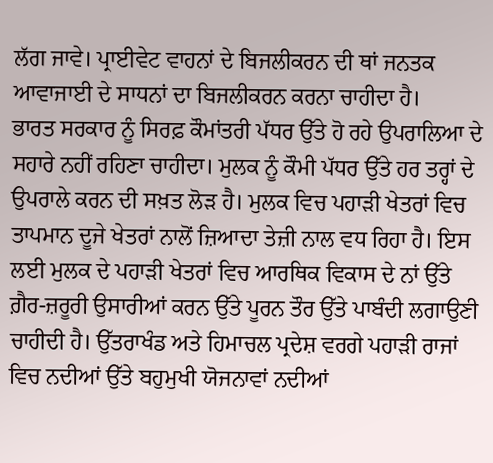ਲੱਗ ਜਾਵੇ। ਪ੍ਰਾਈਵੇਟ ਵਾਹਨਾਂ ਦੇ ਬਿਜਲੀਕਰਨ ਦੀ ਥਾਂ ਜਨਤਕ ਆਵਾਜਾਈ ਦੇ ਸਾਧਨਾਂ ਦਾ ਬਿਜਲੀਕਰਨ ਕਰਨਾ ਚਾਹੀਦਾ ਹੈ।
ਭਾਰਤ ਸਰਕਾਰ ਨੂੰ ਸਿਰਫ਼ ਕੌਮਾਂਤਰੀ ਪੱਧਰ ਉੱਤੇ ਹੋ ਰਹੇ ਉਪਰਾਲਿਆ ਦੇ ਸਹਾਰੇ ਨਹੀਂ ਰਹਿਣਾ ਚਾਹੀਦਾ। ਮੁਲਕ ਨੂੰ ਕੌਮੀ ਪੱਧਰ ਉੱਤੇ ਹਰ ਤਰ੍ਹਾਂ ਦੇ ਉਪਰਾਲੇ ਕਰਨ ਦੀ ਸਖ਼ਤ ਲੋੜ ਹੈ। ਮੁਲਕ ਵਿਚ ਪਹਾੜੀ ਖੇਤਰਾਂ ਵਿਚ ਤਾਪਮਾਨ ਦੂਜੇ ਖੇਤਰਾਂ ਨਾਲੋਂ ਜ਼ਿਆਦਾ ਤੇਜ਼ੀ ਨਾਲ ਵਧ ਰਿਹਾ ਹੈ। ਇਸ ਲਈ ਮੁਲਕ ਦੇ ਪਹਾੜੀ ਖੇਤਰਾਂ ਵਿਚ ਆਰਥਿਕ ਵਿਕਾਸ ਦੇ ਨਾਂ ਉੱਤੇ ਗ਼ੈਰ-ਜ਼ਰੂਰੀ ਉਸਾਰੀਆਂ ਕਰਨ ਉੱਤੇ ਪੂਰਨ ਤੌਰ ਉੱਤੇ ਪਾਬੰਦੀ ਲਗਾਉਣੀ ਚਾਹੀਦੀ ਹੈ। ਉੱਤਰਾਖੰਡ ਅਤੇ ਹਿਮਾਚਲ ਪ੍ਰਦੇਸ਼ ਵਰਗੇ ਪਹਾੜੀ ਰਾਜਾਂ ਵਿਚ ਨਦੀਆਂ ਉੱਤੇ ਬਹੁਮੁਖੀ ਯੋਜਨਾਵਾਂ ਨਦੀਆਂ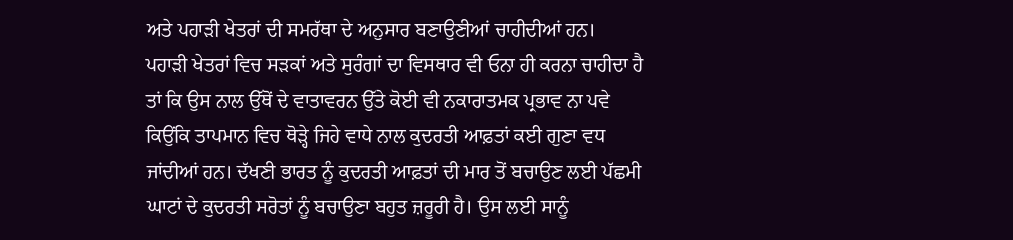ਅਤੇ ਪਹਾੜੀ ਖੇਤਰਾਂ ਦੀ ਸਮਰੱਥਾ ਦੇ ਅਨੁਸਾਰ ਬਣਾਉਣੀਆਂ ਚਾਹੀਦੀਆਂ ਹਨ।
ਪਹਾੜੀ ਖੇਤਰਾਂ ਵਿਚ ਸੜਕਾਂ ਅਤੇ ਸੁਰੰਗਾਂ ਦਾ ਵਿਸਥਾਰ ਵੀ ਓਨਾ ਹੀ ਕਰਨਾ ਚਾਹੀਦਾ ਹੈ ਤਾਂ ਕਿ ਉਸ ਨਾਲ ਉੱਥੋਂ ਦੇ ਵਾਤਾਵਰਨ ਉੱਤੇ ਕੋਈ ਵੀ ਨਕਾਰਾਤਮਕ ਪ੍ਰਭਾਵ ਨਾ ਪਵੇ ਕਿਉਂਕਿ ਤਾਪਮਾਨ ਵਿਚ ਥੋੜ੍ਹੇ ਜਿਹੇ ਵਾਧੇ ਨਾਲ ਕੁਦਰਤੀ ਆਫ਼ਤਾਂ ਕਈ ਗੁਣਾ ਵਧ ਜਾਂਦੀਆਂ ਹਨ। ਦੱਖਣੀ ਭਾਰਤ ਨੂੰ ਕੁਦਰਤੀ ਆਫ਼ਤਾਂ ਦੀ ਮਾਰ ਤੋਂ ਬਚਾਉਣ ਲਈ ਪੱਛਮੀ ਘਾਟਾਂ ਦੇ ਕੁਦਰਤੀ ਸਰੋਤਾਂ ਨੂੰ ਬਚਾਉਣਾ ਬਹੁਤ ਜ਼ਰੂਰੀ ਹੈ। ਉਸ ਲਈ ਸਾਨੂੰ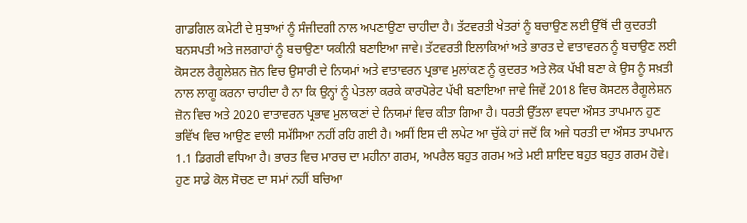ਗਾਡਗਿਲ ਕਮੇਟੀ ਦੇ ਸੁਝਾਆਂ ਨੂੰ ਸੰਜੀਦਗੀ ਨਾਲ ਅਪਣਾਉਣਾ ਚਾਹੀਦਾ ਹੈ। ਤੱਟਵਰਤੀ ਖੇਤਰਾਂ ਨੂੰ ਬਚਾਉਣ ਲਈ ਉੱਥੋਂ ਦੀ ਕੁਦਰਤੀ ਬਨਸਪਤੀ ਅਤੇ ਜਲਗਾਹਾਂ ਨੂੰ ਬਚਾਉਣਾ ਯਕੀਨੀ ਬਣਾਇਆ ਜਾਵੇ। ਤੱਟਵਰਤੀ ਇਲਾਕਿਆਂ ਅਤੇ ਭਾਰਤ ਦੇ ਵਾਤਾਵਰਨ ਨੂੰ ਬਚਾਉਣ ਲਈ ਕੋਸਟਲ ਰੈਗੂਲੇਸ਼ਨ ਜ਼ੋਨ ਵਿਚ ਉਸਾਰੀ ਦੇ ਨਿਯਮਾਂ ਅਤੇ ਵਾਤਾਵਰਨ ਪ੍ਰਭਾਵ ਮੁਲਾਂਕਣ ਨੂੰ ਕੁਦਰਤ ਅਤੇ ਲੋਕ ਪੱਖੀ ਬਣਾ ਕੇ ਉਸ ਨੂੰ ਸਖ਼ਤੀ ਨਾਲ ਲਾਗੂ ਕਰਨਾ ਚਾਹੀਦਾ ਹੈ ਨਾ ਕਿ ਉਨ੍ਹਾਂ ਨੂੰ ਪੇਤਲਾ ਕਰਕੇ ਕਾਰਪੋਰੇਟ ਪੱਖੀ ਬਣਾਇਆ ਜਾਵੇ ਜਿਵੇਂ 2018 ਵਿਚ ਕੋਸਟਲ ਰੈਗੂਲੇਸ਼ਨ ਜ਼ੋਨ ਵਿਚ ਅਤੇ 2020 ਵਾਤਾਵਰਨ ਪ੍ਰਭਾਵ ਮੁਲਾਕਣਾਂ ਦੇ ਨਿਯਮਾਂ ਵਿਚ ਕੀਤਾ ਗਿਆ ਹੈ। ਧਰਤੀ ਉੱਤਲਾ ਵਧਦਾ ਔਸਤ ਤਾਪਮਾਨ ਹੁਣ ਭਵਿੱਖ ਵਿਚ ਆਉਣ ਵਾਲੀ ਸਮੱਸਿਆ ਨਹੀਂ ਰਹਿ ਗਈ ਹੈ। ਅਸੀਂ ਇਸ ਦੀ ਲਪੇਟ ਆ ਚੁੱਕੇ ਹਾਂ ਜਦੋਂ ਕਿ ਅਜੇ ਧਰਤੀ ਦਾ ਔਸਤ ਤਾਪਮਾਨ 1.1 ਡਿਗਰੀ ਵਧਿਆ ਹੈ। ਭਾਰਤ ਵਿਚ ਮਾਰਚ ਦਾ ਮਹੀਨਾ ਗਰਮ, ਅਪਰੈਲ ਬਹੁਤ ਗਰਮ ਅਤੇ ਮਈ ਸ਼ਾਇਦ ਬਹੁਤ ਬਹੁਤ ਗਰਮ ਹੋਵੇ। ਹੁਣ ਸਾਡੇ ਕੋਲ ਸੋਚਣ ਦਾ ਸਮਾਂ ਨਹੀਂ ਬਚਿਆ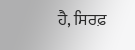ਹੈ, ਸਿਰਫ਼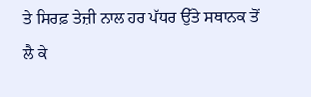ਤੇ ਸਿਰਫ਼ ਤੇਜ਼ੀ ਨਾਲ ਹਰ ਪੱਧਰ ਉੱਤੇ ਸਥਾਨਕ ਤੋਂ ਲੈ ਕੇ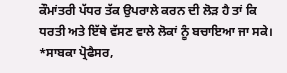ਕੌਮਾਂਤਰੀ ਪੱਧਰ ਤੱਕ ਉਪਰਾਲੇ ਕਰਨ ਦੀ ਲੋੜ ਹੈ ਤਾਂ ਕਿ ਧਰਤੀ ਅਤੇ ਇੱਥੇ ਵੱਸਣ ਵਾਲੇ ਲੋਕਾਂ ਨੂੰ ਬਚਾਇਆ ਜਾ ਸਕੇ।
*ਸਾਬਕਾ ਪ੍ਰੋਫੈਸਰ,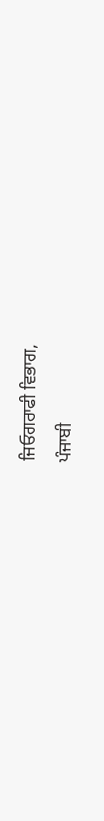ਜਿਓਗਰਾਫੀ ਵਿਭਾਗ,
ਪੰਜਾਬੀ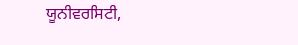ਯੂਨੀਵਰਸਿਟੀ,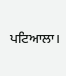ਪਟਿਆਲਾ।